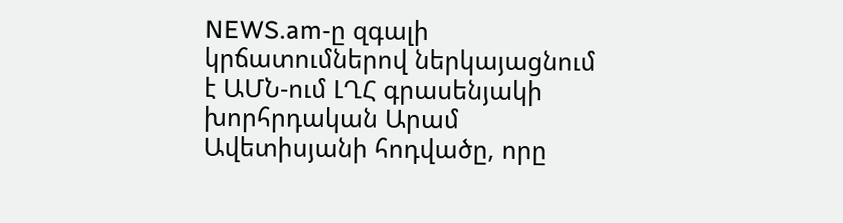NEWS.am-ը զգալի կրճատումներով ներկայացնում է ԱՄՆ-ում ԼՂՀ գրասենյակի խորհրդական Արամ Ավետիսյանի հոդվածը, որը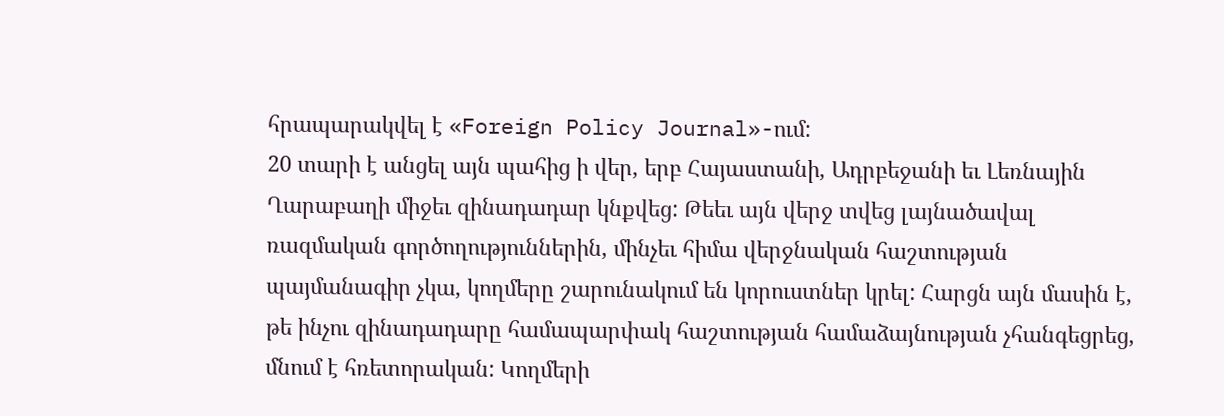հրապարակվել է «Foreign Policy Journal»-ում:
20 տարի է անցել այն պահից ի վեր, երբ Հայաստանի, Ադրբեջանի եւ Լեռնային Ղարաբաղի միջեւ զինադադար կնքվեց: Թեեւ այն վերջ տվեց լայնածավալ ռազմական գործողություններին, մինչեւ հիմա վերջնական հաշտության պայմանագիր չկա, կողմերը շարունակում են կորուստներ կրել: Հարցն այն մասին է, թե ինչու զինադադարը համապարփակ հաշտության համաձայնության չհանգեցրեց, մնում է հռետորական: Կողմերի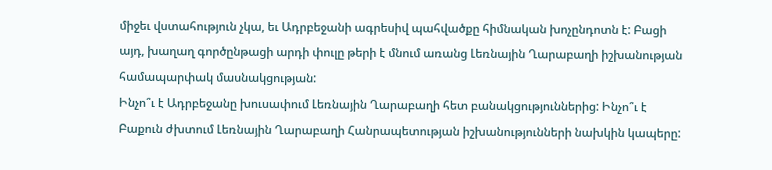միջեւ վստահություն չկա, եւ Ադրբեջանի ագրեսիվ պահվածքը հիմնական խոչընդոտն է: Բացի այդ, խաղաղ գործընթացի արդի փուլը թերի է մնում առանց Լեռնային Ղարաբաղի իշխանության համապարփակ մասնակցության:
Ինչո՞ւ է Ադրբեջանը խուսափում Լեռնային Ղարաբաղի հետ բանակցություններից: Ինչո՞ւ է Բաքուն ժխտում Լեռնային Ղարաբաղի Հանրապետության իշխանությունների նախկին կապերը: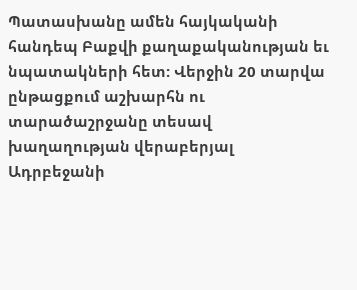Պատասխանը ամեն հայկականի հանդեպ Բաքվի քաղաքականության եւ նպատակների հետ: Վերջին 20 տարվա ընթացքում աշխարհն ու տարածաշրջանը տեսավ խաղաղության վերաբերյալ Ադրբեջանի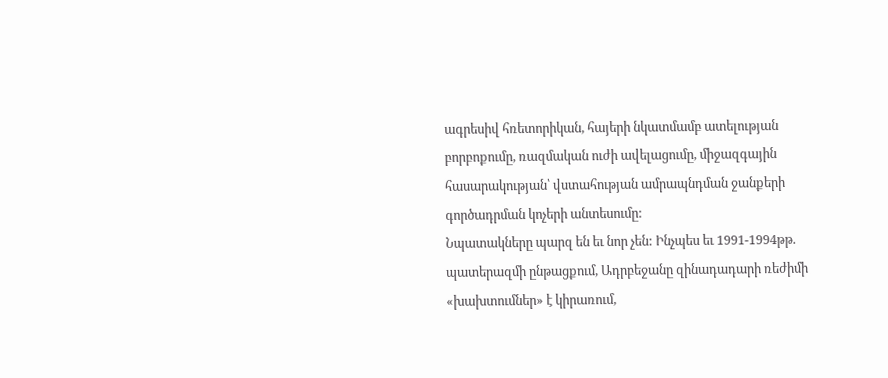ագրեսիվ հռետորիկան, հայերի նկատմամբ ատելության բորբոքումը, ռազմական ուժի ավելացումը, միջազգային հասարակության՝ վստահության ամրապնդման ջանքերի գործադրման կոչերի անտեսումը:
Նպատակները պարզ են եւ նոր չեն: Ինչպես եւ 1991-1994թթ. պատերազմի ընթացքում, Ադրբեջանը զինադադարի ռեժիմի «խախտումներ» է կիրառում,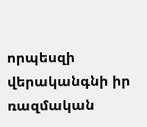որպեսզի վերականգնի իր ռազմական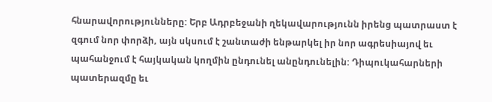հնարավորությունները: Երբ Ադրբեջանի ղեկավարությունն իրենց պատրաստ է զգում նոր փորձի, այն սկսում է շանտաժի ենթարկել իր նոր ագրեսիայով եւ պահանջում է հայկական կողմին ընդունել անընդունելին: Դիպուկահարների պատերազմը եւ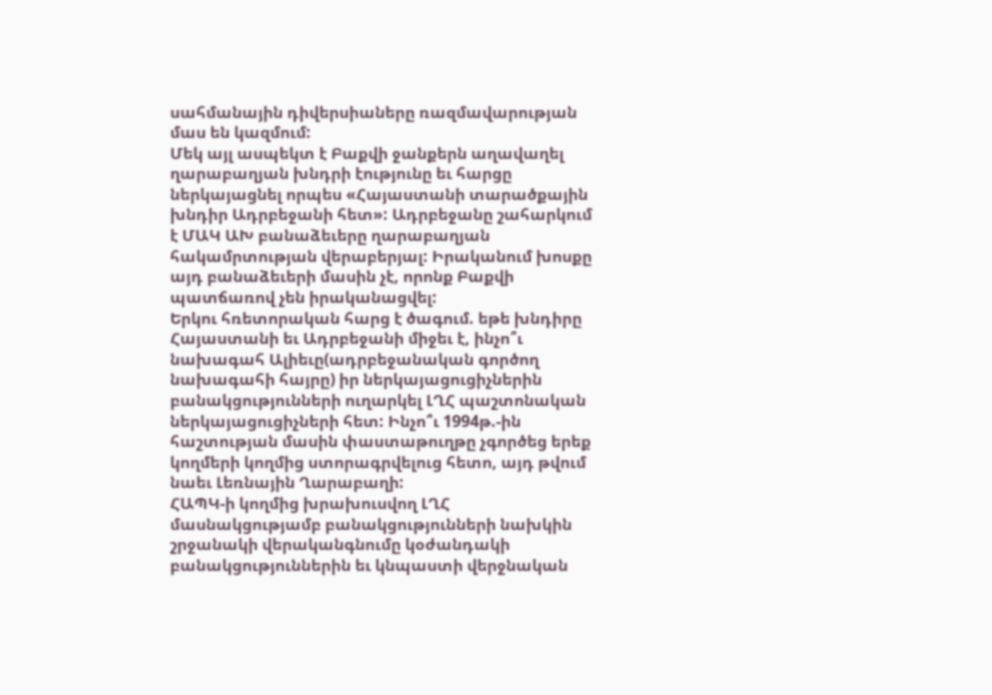սահմանային դիվերսիաները ռազմավարության մաս են կազմում:
Մեկ այլ ասպեկտ է Բաքվի ջանքերն աղավաղել ղարաբաղյան խնդրի էությունը եւ հարցը ներկայացնել որպես «Հայաստանի տարածքային խնդիր Ադրբեջանի հետ»: Ադրբեջանը շահարկում է ՄԱԿ ԱԽ բանաձեւերը ղարաբաղյան հակամրտության վերաբերյալ: Իրականում խոսքը այդ բանաձեւերի մասին չէ, որոնք Բաքվի պատճառով չեն իրականացվել:
Երկու հռետորական հարց է ծագում. եթե խնդիրը Հայաստանի եւ Ադրբեջանի միջեւ է, ինչո՞ւ նախագահ Ալիեւը(ադրբեջանական գործող նախագահի հայրը) իր ներկայացուցիչներին բանակցությունների ուղարկել ԼՂՀ պաշտոնական ներկայացուցիչների հետ: Ինչո՞ւ 1994թ.-ին հաշտության մասին փաստաթուղթը չգործեց երեք կողմերի կողմից ստորագրվելուց հետո, այդ թվում նաեւ Լեռնային Ղարաբաղի:
ՀԱՊԿ-ի կողմից խրախուսվող ԼՂՀ մասնակցությամբ բանակցությունների նախկին շրջանակի վերականգնումը կօժանդակի բանակցություններին եւ կնպաստի վերջնական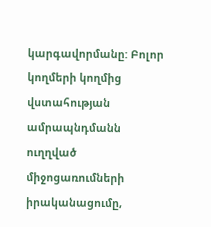կարգավորմանը: Բոլոր կողմերի կողմից վստահության ամրապնդմանն ուղղված միջոցառումների իրականացումը,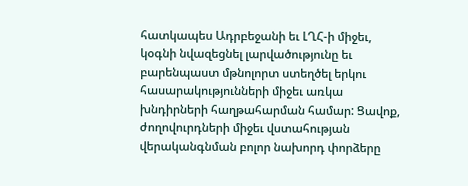հատկապես Ադրբեջանի եւ ԼՂՀ-ի միջեւ, կօգնի նվազեցնել լարվածությունը եւ բարենպաստ մթնոլորտ ստեղծել երկու հասարակությունների միջեւ առկա խնդիրների հաղթահարման համար: Ցավոք, ժողովուրդների միջեւ վստահության վերականգնման բոլոր նախորդ փորձերը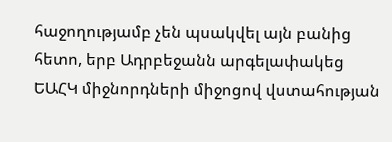հաջողությամբ չեն պսակվել այն բանից հետո, երբ Ադրբեջանն արգելափակեց ԵԱՀԿ միջնորդների միջոցով վստահության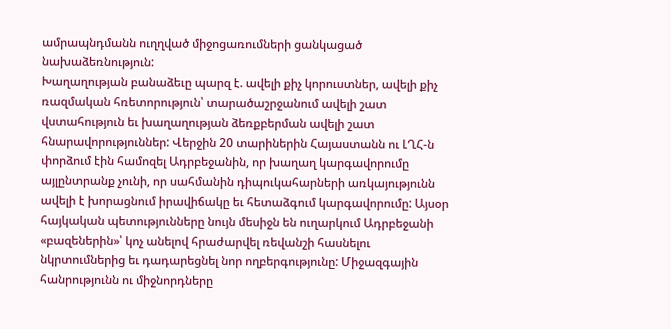ամրապնդմանն ուղղված միջոցառումների ցանկացած նախաձեռնություն:
Խաղաղության բանաձեւը պարզ է. ավելի քիչ կորուստներ, ավելի քիչ ռազմական հռետորություն՝ տարածաշրջանում ավելի շատ վստահություն եւ խաղաղության ձեռքբերման ավելի շատ հնարավորություններ: Վերջին 20 տարիներին Հայաստանն ու ԼՂՀ-ն փորձում էին համոզել Ադրբեջանին, որ խաղաղ կարգավորումը այլընտրանք չունի, որ սահմանին դիպուկահարների առկայությունն ավելի է խորացնում իրավիճակը եւ հետաձգում կարգավորումը: Այսօր հայկական պետությունները նույն մեսիջն են ուղարկում Ադրբեջանի «բազեներին»՝ կոչ անելով հրաժարվել ռեվանշի հասնելու նկրտումներից եւ դադարեցնել նոր ողբերգությունը: Միջազգային հանրությունն ու միջնորդները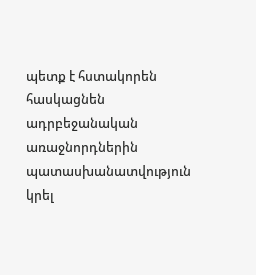պետք է հստակորեն հասկացնեն ադրբեջանական առաջնորդներին պատասխանատվություն կրել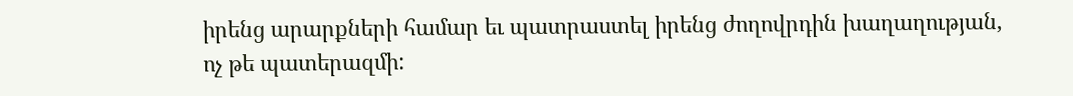իրենց արարքների համար եւ պատրաստել իրենց ժողովրդին խաղաղության, ոչ թե պատերազմի: